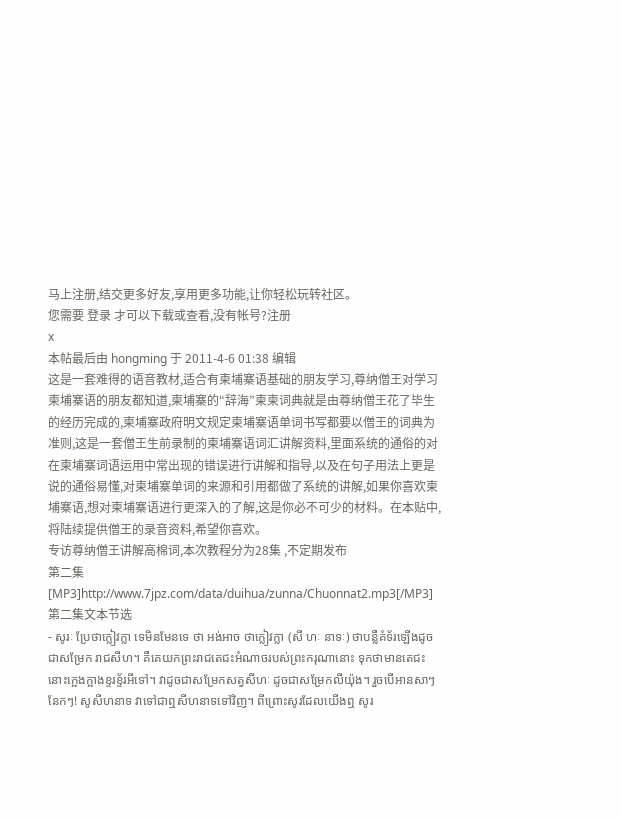马上注册,结交更多好友,享用更多功能,让你轻松玩转社区。
您需要 登录 才可以下载或查看,没有帐号?注册
x
本帖最后由 hongming 于 2011-4-6 01:38 编辑
这是一套难得的语音教材,适合有柬埔寨语基础的朋友学习,尊纳僧王对学习柬埔寨语的朋友都知道,柬埔寨的“辞海”柬柬词典就是由尊纳僧王花了毕生的经历完成的,柬埔寨政府明文规定柬埔寨语单词书写都要以僧王的词典为准则,这是一套僧王生前录制的柬埔寨语词汇讲解资料,里面系统的通俗的对在柬埔寨词语运用中常出现的错误进行讲解和指导,以及在句子用法上更是说的通俗易懂,对柬埔寨单词的来源和引用都做了系统的讲解,如果你喜欢柬埔寨语,想对柬埔寨语进行更深入的了解,这是你必不可少的材料。在本贴中,将陆续提供僧王的录音资料,希望你喜欢。
专访尊纳僧王讲解高棉词,本次教程分为28集 ,不定期发布
第二集[MP3]http://www.7jpz.com/data/duihua/zunna/Chuonnat2.mp3[/MP3]
第二集文本节选
- សូរៈ ប្រែថាក្លៀវក្លា ទេមិនមែនទេ ថា អង់អាច ថាក្លៀវក្លា (សី ហៈ នាទៈ) ថាបន្លឺគំទ័រឡើងដូចជាសម្រែក រាជសីហ។ គឺគេយកព្រះរាជតេជះអំណាចរបស់ព្រះករុណានោះ ទុកថាមានតេជះនោះក្អេងក្អាងខ្ទរខ្ទ័រអីទៅ។ វាដូចជាសម្រែកសត្វសីហៈ ដូចជាសម្រែកលីយ៉ុង។ រួចបើអានសាៗ នែកៗ! សូសីហនាទ វាទៅជាឮសីហនាទទៅវិញ។ ពីព្រោះសូរដែលយើងឮ សូរ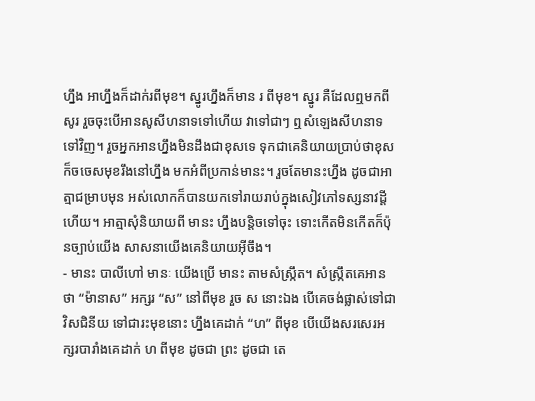ហ្នឹង អាហ្នឹងក៏ដាក់រពីមុខ។ ស្នូរហ្នឹងក៏មាន រ ពីមុខ។ ស្នូរ គឺដែលឮមកពីសូរ រួចចុះបើអានសូសីហនាទទៅហើយ វាទៅជាៗ ឮសំឡេងសីហនាទទៅវិញ។ រួចអ្នកអានហ្នឹងមិនដឹងជាខុសទេ ទុកជាគេនិយាយប្រាប់ថាខុស ក៏ចចេសមុខរឹងនៅហ្នឹង មកអំពីប្រកាន់មានះ។ រួចតែមានះហ្នឹង ដូចជាអាត្មាជម្រាបមុន អស់លោកក៏បានយកទៅរាយរាប់ក្នុងសៀវភៅទស្សនាវដ្ដីហើយ។ អាត្មាសុំនិយាយពី មានះ ហ្នឹងបន្តិចទៅចុះ ទោះកើតមិនកើតក៏ប៉ុនច្បាប់យើង សាសនាយើងគេនិយាយអ៊ីចឹង។
- មានះ បាលីហៅ មានៈ យើងប្រើ មានះ តាមសំស្ក្រឹត។ សំស្ក្រឹតគេអានថា “ម៉ានាស” អក្សរ “ស” នៅពីមុខ រួច ស នោះឯង បើគេចង់ផ្លាស់ទៅជាវិសជិនីយ ទៅជារះមុខនោះ ហ្នឹងគេដាក់ “ហ” ពីមុខ បើយើងសរសេរអក្សរបារាំងគេដាក់ ហ ពីមុខ ដូចជា ព្រះ ដូចជា តេ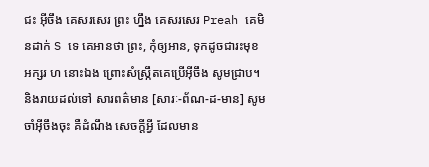ជះ អ៊ីចឹង គេសរសេរ ព្រះ ហ្នឹង គេសរសេរ Preah គេមិនដាក់ S ទេ គេអានថា ព្រះ, កុំឲ្យអាន, ទុកដូចជារះមុខ អក្សរ ហ នោះឯង ព្រោះសំស្ក្រឹតគេប្រើអ៊ីចឹង សូមជ្រាប។ និងរាយដល់ទៅ សារពត៌មាន [សារៈ-ព័ណ-ដ-មាន] សូមចាំអ៊ីចឹងចុះ គឺដំណឹង សេចក្ដីអ្វី ដែលមាន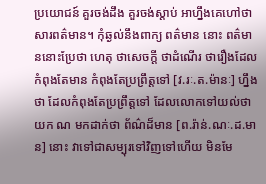ប្រយោជន៍ គួរចង់ដឹង គួរចង់ស្ដាប់ អាហ្នឹងគេហៅថា សារពត៌មាន។ កុំឆ្ងល់នឹងពាក្យ ពត៌មាន នោះ ពត៌មាននោះប្រែថា ហេតុ ថាសេចក្ដី ថាដំណើរ ថារឿងដែលកំពុងតែមាន កំពុងតែប្រព្រឹត្តទៅ [វ.រៈ.ត.ម៉ានៈ] ហ្នឹងថា ដែលកំពុងតែប្រព្រឹត្តទៅ ដែលលោកទៅយល់ថាយក ណ មកដាក់ថា ព័ណ៌ដ៏មាន [ព.រ៉ាន់.ណៈ.ដ.មាន] នោះ វាទៅជាសម្បុរទៅវិញទៅហើយ មិនមែ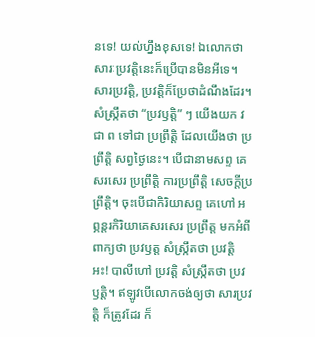នទេ! យល់ហ្នឹងខុសទេ! ឯលោកថា សារៈប្រវត្តិនេះក៏ប្រើបានមិនអីទេ។ សារប្រវត្តិ, ប្រវត្តិក៏ប្រែថាដំណឹងដែរ។ សំស្ក្រឹតថា “ប្រវឫត្តិ” ៗ យើងយក វ ជា ព ទៅជា ប្រព្រឹត្តិ ដែលយើងថា ប្រព្រឹត្តិ សព្វថ្ងៃនេះ។ បើជានាមសព្ទ គេសរសេរ ប្រព្រឹត្តិ ការប្រព្រឹត្តិ សេចក្ដីប្រព្រឹត្តិ។ ចុះបើជាកិរិយាសព្ទ គេហៅ អព្ភន្តរកិរិយាគេសរសេរ ប្រព្រឹត្ត មកអំពីពាក្យថា ប្រវឫត្ត សំស្ក្រឹតថា ប្រវត្តិ អះ! បាលីហៅ ប្រវត្តិ សំស្ក្រឹតថា ប្រវឫត្តិ។ ឥឡូវបើលោកចង់ឲ្យថា សារប្រវត្តិ ក៏ត្រូវដែរ ក៏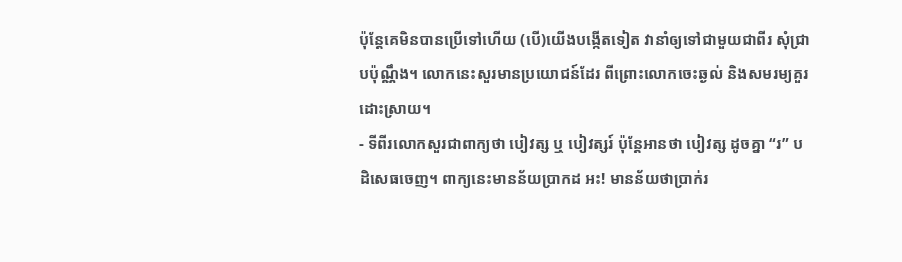ប៉ុន្តែគេមិនបានប្រើទៅហើយ (បើ)យើងបង្កើតទៀត វានាំឲ្យទៅជាមួយជាពីរ សុំជ្រាបប៉ុណ្ណឹង។ លោកនេះសួរមានប្រយោជន៍ដែរ ពីព្រោះលោកចេះឆ្ងល់ និងសមរម្យគួរដោះស្រាយ។
- ទីពីរលោកសួរជាពាក្យថា បៀវត្ស ឬ បៀវត្សរ៍ ប៉ុន្តែអានថា បៀវត្ស ដូចគ្នា “រ” បដិសេធចេញ។ ពាក្យនេះមានន័យប្រាកដ អះ! មានន័យថាប្រាក់រ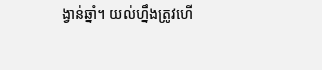ង្វាន់ឆ្នាំ។ យល់ហ្នឹងត្រូវហើ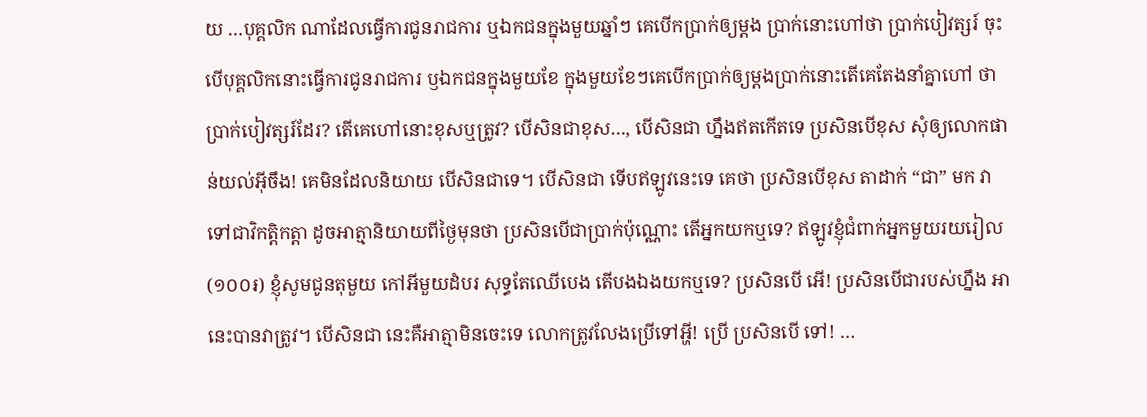យ …បុគ្គលិក ណាដែលធ្វើការជូនរាជការ ឬឯកជនក្នុងមួយឆ្នាំៗ គេបើកប្រាក់ឲ្យម្ដង ប្រាក់នោះហៅថា ប្រាក់បៀវត្សរ៍ ចុះបើបុគ្គលិកនោះធ្វើការជូនរាជការ ឫឯកជនក្នុងមួយខែ ក្នុងមួយខែៗគេបើកប្រាក់ឲ្យម្ដងប្រាក់នោះតើគេតែងនាំគ្នាហៅ ថា ប្រាក់បៀវត្សរ៍ដែរ? តើគេហៅនោះខុសឬត្រូវ? បើសិនជាខុស…, បើសិនជា ហ្នឹងឥតកើតទេ ប្រសិនបើខុស សុំឲ្យលោកផាន់យល់អ៊ីចឹង! គេមិនដែលនិយាយ បើសិនជាទេ។ បើសិនជា ទើបឥឡូវនេះទេ គេថា ប្រសិនបើខុស តាដាក់ “ជា” មក វាទៅជាវិកត្តិកត្តា ដូចអាត្មានិយាយពីថ្ងៃមុនថា ប្រសិនបើជាប្រាក់ប៉ុណ្ណោះ តើអ្នកយកឬទេ? ឥឡូវខ្ញុំជំពាក់អ្នកមួយរយរៀល (១០០៛) ខ្ញុំសូមជូនតុមួយ កៅអីមួយដំបរ សុទ្ធតែឈើបេង តើបងឯងយកឬទេ? ប្រសិនបើ អើ! ប្រសិនបើជារបស់ហ្នឹង អានេះបានវាត្រូវ។ បើសិនជា នេះគឺអាត្មាមិនចេះទេ លោកត្រូវលែងប្រើទៅអ្ហី! ប្រើ ប្រសិនបើ ទៅ! …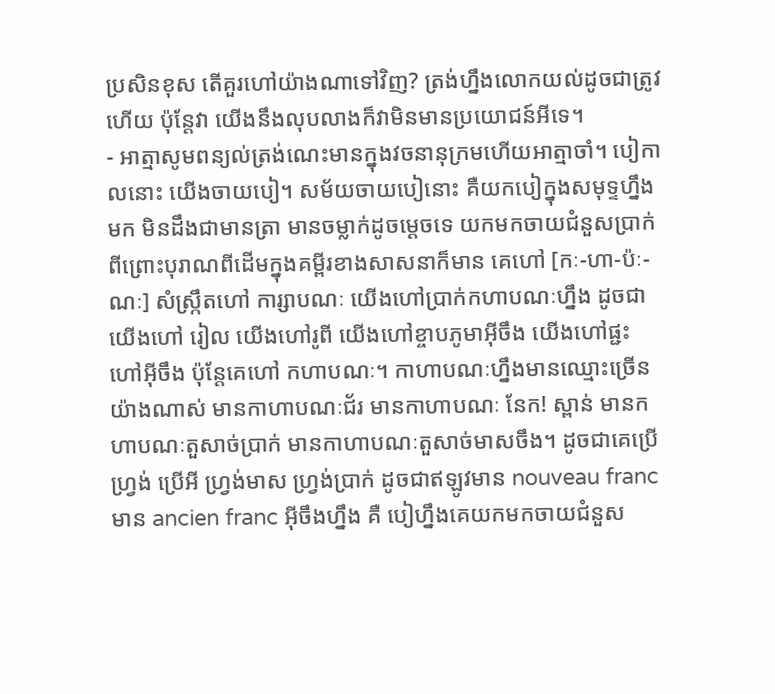ប្រសិនខុស តើគួរហៅយ៉ាងណាទៅវិញ? ត្រង់ហ្នឹងលោកយល់ដូចជាត្រូវហើយ ប៉ុន្តែវា យើងនឹងលុបលាងក៏វាមិនមានប្រយោជន៍អីទេ។
- អាត្មាសូមពន្យល់ត្រង់ណេះមានក្នុងវចនានុក្រមហើយអាត្មាចាំ។ បៀកាលនោះ យើងចាយបៀ។ សម័យចាយបៀនោះ គឺយកបៀក្នុងសមុទ្ទហ្នឹងមក មិនដឹងជាមានត្រា មានចម្លាក់ដូចម្ដេចទេ យកមកចាយជំនួសប្រាក់ ពីព្រោះបុរាណពីដើមក្នុងគម្ពីរខាងសាសនាក៏មាន គេហៅ [កៈ-ហា-ប៉ៈ-ណៈ] សំស្ក្រឹតហៅ ការ្សាបណៈ យើងហៅប្រាក់កហាបណៈហ្នឹង ដូចជាយើងហៅ រៀល យើងហៅរូពី យើងហៅខ្ចាបភូមាអ៊ីចឹង យើងហៅផ្ជះ ហៅអ៊ីចឹង ប៉ុន្តែគេហៅ កហាបណៈ។ កាហាបណៈហ្នឹងមានឈ្មោះច្រើនយ៉ាងណាស់ មានកាហាបណៈជ័រ មានកាហាបណៈ នែក! ស្ពាន់ មានកហាបណៈតួសាច់ប្រាក់ មានកាហាបណៈតួសាច់មាសចឹង។ ដូចជាគេប្រើហ្វ្រង់ ប្រើអី ហ្វ្រង់មាស ហ្វ្រង់ប្រាក់ ដូចជាឥឡូវមាន nouveau franc មាន ancien franc អ៊ីចឹងហ្នឹង គឺ បៀហ្នឹងគេយកមកចាយជំនួស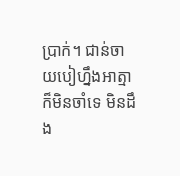ប្រាក់។ ជាន់ចាយបៀហ្នឹងអាត្មាក៏មិនចាំទេ មិនដឹង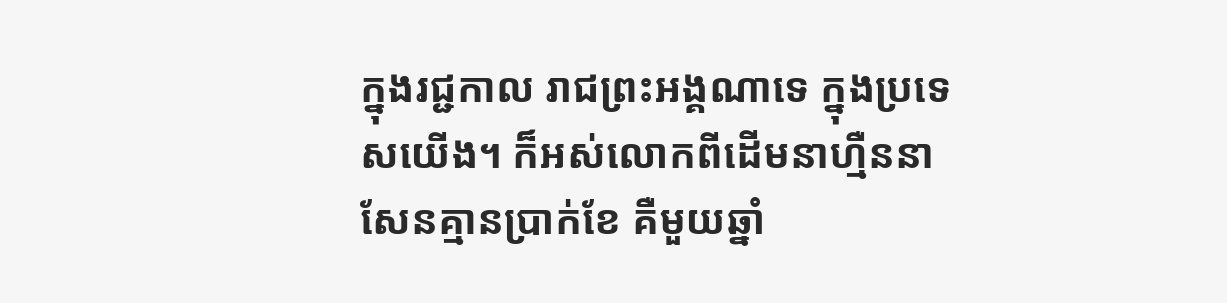ក្នុងរជ្ជកាល រាជព្រះអង្គណាទេ ក្នុងប្រទេសយើង។ ក៏អស់លោកពីដើមនាហ្មឺននាសែនគ្មានប្រាក់ខែ គឺមួយឆ្នាំ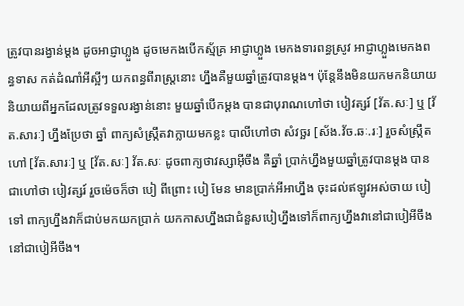ត្រូវបានរង្វាន់ម្ដង ដូចអាជ្ញាហ្លួង ដូចមេកងបើកស្ម័គ្រ អាជ្ញាហ្លួង មេកងទារពន្ធស្រូវ អាជ្ញាហ្លួងមេកងពន្ធទាស កត់ដំណាំអីស្អីៗ យកពន្ធពីរាស្ត្រនោះ ហ្នឹងគឺមួយឆ្នាំត្រូវបានម្ដង។ ប៉ុន្តែនឹងមិនយកមកនិយាយ និយាយពីអ្នកដែលត្រូវទទួលរង្វាន់នោះ មួយឆ្នាំបើកម្ដង បានជាបុរាណហៅថា បៀវត្សរ៍ [វ័ត.សៈ] ឬ [វ័ត.សារៈ] ហ្នឹងប្រែថា ឆ្នាំ ពាក្យសំស្ក្រឹតវាក្លាយមកខ្លះ បាលីហៅថា សំវច្ឆរ [ស័ង.វ័ច.ឆៈ.រៈ] រួចសំស្ក្រឹតហៅ [វ័ត.សារៈ] ឬ [វ័ត.សៈ] វ័ត.សៈ ដូចពាក្យថាវស្សាអ៊ីចឹង គឺឆ្នាំ ប្រាក់ហ្នឹងមួយឆ្នាំត្រូវបានម្ដង បានជាហៅថា បៀវត្សរ៍ រួចម៉េចក៏ថា បៀ ពីព្រោះ បៀ មែន មានប្រាក់អីអាហ្នឹង ចុះដល់ឥឡូវអស់ចាយ បៀ ទៅ ពាក្យហ្នឹងវាក៏ជាប់មកយកប្រាក់ យកកាសហ្នឹងជាជំនួសបៀហ្នឹងទៅក៏ពាក្យហ្នឹងវានៅជាបៀអីចឹង នៅជាបៀអីចឹង។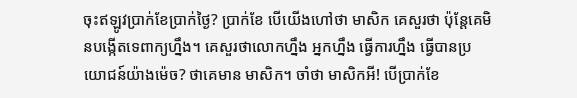ចុះឥឡូវប្រាក់ខែប្រាក់ថ្ងៃ? ប្រាក់ខែ បើយើងហៅថា មាសិក គេសួរថា ប៉ុន្តែគេមិនបង្កើតទេពាក្យហ្នឹង។ គេសួរថាលោកហ្នឹង អ្នកហ្នឹង ធ្វើការហ្នឹង ធ្វើបានប្រយោជន៍យ៉ាងម៉េច? ថាគេមាន មាសិក។ ចាំថា មាសិកអី! បើប្រាក់ខែ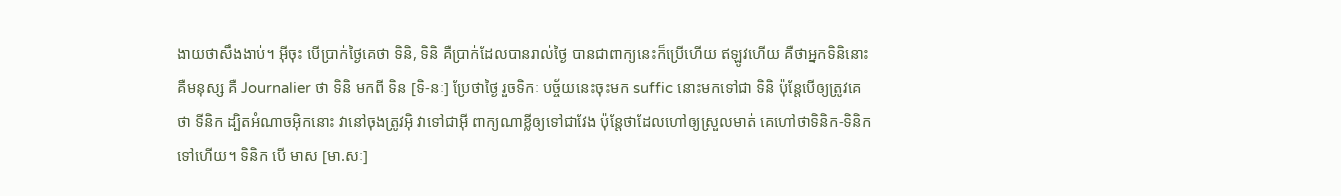ងាយថាសឹងងាប់។ អ៊ីចុះ បើប្រាក់ថ្ងៃគេថា ទិនិ, ទិនិ គឺប្រាក់ដែលបានរាល់ថ្ងៃ បានជាពាក្យនេះក៏ប្រើហើយ ឥឡូវហើយ គឺថាអ្នកទិនិនោះគឺមនុស្ស គឺ Journalier ថា ទិនិ មកពី ទិន [ទិ-នៈ] ប្រែថាថ្ងៃ រួចទិកៈ បច្ច័យនេះចុះមក suffic នោះមកទៅជា ទិនិ ប៉ុន្តែបើឲ្យត្រូវគេថា ទីនិក ដ្បិតអំណាចអ៊ិកនោះ វានៅចុងត្រូវអ៊ិ វាទៅជាអ៊ី ពាក្យណាខ្លីឲ្យទៅជាវែង ប៉ុន្តែថាដែលហៅឲ្យស្រួលមាត់ គេហៅថាទិនិក-ទិនិកទៅហើយ។ ទិនិក បើ មាស [មា.សៈ]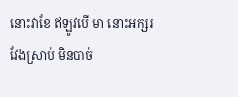នោះវាខែ ឥឡូវបើ មា នោះអក្សរវែងស្រាប់ មិនបាច់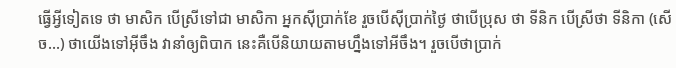ធ្វើអ្វីទៀតទេ ថា មាសិក បើស្រីទៅជា មាសិកា អ្នកស៊ីប្រាក់ខែ រួចបើស៊ីប្រាក់ថ្ងៃ ថាបើប្រុស ថា ទីនិក បើស្រីថា ទីនិកា (សើច…) ថាយើងទៅអ៊ីចឹង វានាំឲ្យពិបាក នេះគឺបើនិយាយតាមហ្នឹងទៅអីចឹង។ រួចបើថាប្រាក់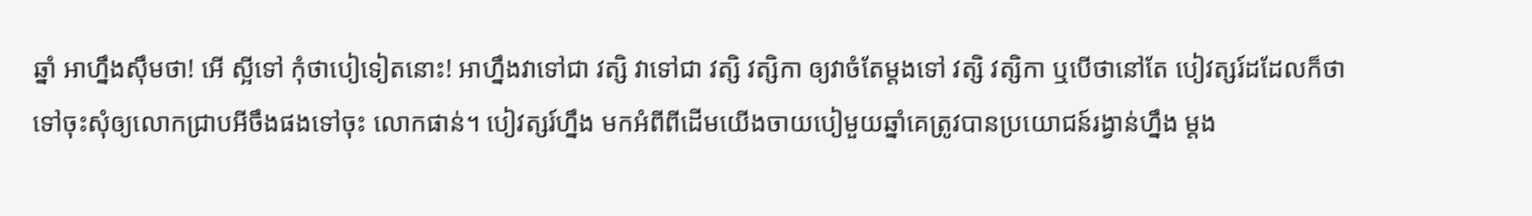ឆ្នាំ អាហ្នឹងស៊ឹមថា! អើ ស្អីទៅ កុំថាបៀទៀតនោះ! អាហ្នឹងវាទៅជា វត្សិ វាទៅជា វត្សិ វត្សិកា ឲ្យវាចំតែម្ដងទៅ វត្សិ វត្សិកា ឬបើថានៅតែ បៀវត្សរ៍ដដែលក៏ថាទៅចុះសុំឲ្យលោកជ្រាបអីចឹងផងទៅចុះ លោកផាន់។ បៀវត្សរ៍ហ្នឹង មកអំពីពីដើមយើងចាយបៀមួយឆ្នាំគេត្រូវបានប្រយោជន៍រង្វាន់ហ្នឹង ម្ដង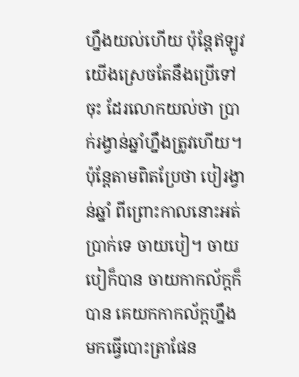ហ្នឹងយល់ហើយ ប៉ុន្តែឥឡូវយើងស្រេចតែនឹងប្រើទៅចុះ ដែរលោកយល់ថា ប្រាក់រង្វាន់ឆ្នាំហ្នឹងត្រូវហើយ។ ប៉ុន្តែតាមពិតប្រែថា បៀរង្វាន់ឆ្នាំ ពីព្រោះកាលនោះអត់ប្រាក់ទេ ចាយបៀ។ ចាយបៀក៏បាន ចាយកាកល័ក្តក៏បាន គេយកកាកល័ក្តហ្នឹងមកធ្វើបោះត្រាផែន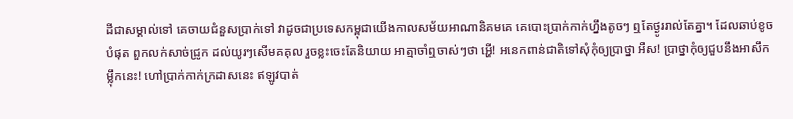ដីជាសម្គាល់ទៅ គេចាយជំនួសប្រាក់ទៅ វាដូចជាប្រទេសកម្ពុជាយើងកាលសម័យអាណានិគមគេ គេបោះប្រាក់កាក់ហ្នឹងតូចៗ ឮតែថ្ងូររាល់តែគ្នា។ ដែលឆាប់ខូចបំផុត ពួកលក់សាច់ជ្រូក ដល់យូរៗសើមគគុល រួចខ្លះចេះតែនិយាយ អាត្មាចាំឮចាស់ៗថា អ្ហើ! អនេកពាន់ជាតិទៅសុំកុំឲ្យប្រាថ្នា អឺស! ប្រាថ្នាកុំឲ្យជួបនឹងអាសឹកម្ល៉ឹកនេះ! ហៅប្រាក់កាក់ក្រដាសនេះ ឥឡូវបាត់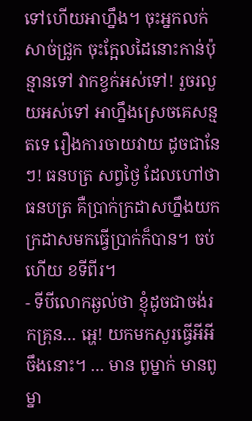ទៅហើយអាហ្នឹង។ ចុះអ្នកលក់សាច់ជ្រូក ចុះក្អែលដៃនោះកាន់ប៉ុន្មានទៅ វាកខ្វក់អស់ទៅ! រួចរលួយអស់ទៅ អាហ្នឹងស្រេចគេសន្មតទេ រឿងការចាយវាយ ដូចជានែៗ! ធនបត្រ សព្វថ្ងៃ ដែលហៅថា ធនបត្រ គឺប្រាក់ក្រដាសហ្នឹងយកក្រដាសមកធ្វើប្រាក់ក៏បាន។ ចប់ហើយ ខទីពីរ។
- ទីបីលោកឆ្ងល់ថា ខ្ញុំដូចជាចង់រកគ្រុន… អ្ហេ! យកមកសួរធ្វើអីអីចឹងនោះ។ … មាន ពូម្នាក់ មានពូម្នា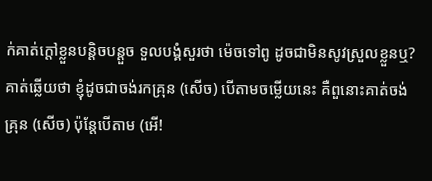ក់គាត់ក្ដៅខ្លួនបន្តិចបន្តួច ទួលបង្គំសួរថា ម៉េចទៅពូ ដូចជាមិនសូវស្រួលខ្លួនឬ? គាត់ឆ្លើយថា ខ្ញុំដូចជាចង់រកគ្រុន (សើច) បើតាមចម្លើយនេះ គឺពួនោះគាត់ចង់គ្រុន (សើច) ប៉ុន្តែបើតាម (អើ!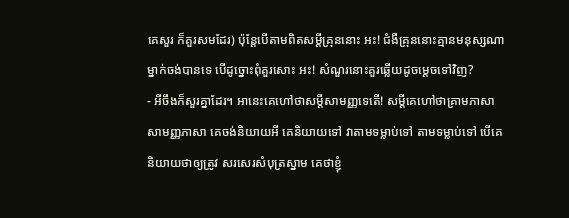គេសួរ ក៏គួរសមដែរ) ប៉ុន្តែបើតាមពិតសម្ដីគ្រុននោះ អះ! ជំងឺគ្រុននោះគ្មានមនុស្សណាម្នាក់ចង់បានទេ បើដូច្នោះពុំគួរសោះ អះ! សំណួរនោះគួរឆ្លើយដូចម្ដេចទៅវិញ?
- អីចឹងក៏សួរគ្នាដែរ។ អានេះគេហៅថាសម្ដីសាមញ្ញទេតើ! សម្ដីគេហៅថាគ្រាមភាសា សាមញ្ញភាសា គេចង់និយាយអី គេនិយាយទៅ វាតាមទម្លាប់ទៅ តាមទម្លាប់ទៅ បើគេនិយាយថាឲ្យត្រូវ សរសេរសំបុត្រស្នាម គេថាខ្ញុំ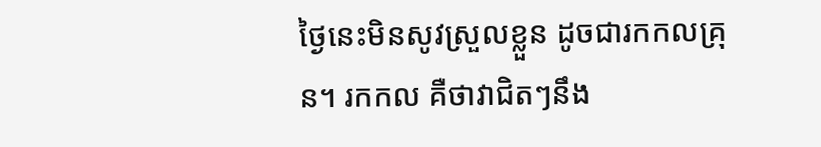ថ្ងៃនេះមិនសូវស្រួលខ្លួន ដូចជារកកលគ្រុន។ រកកល គឺថាវាជិតៗនឹង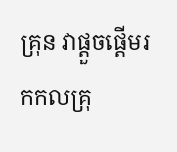គ្រុន វាផ្ដួចផ្ដើមរកកលគ្រុ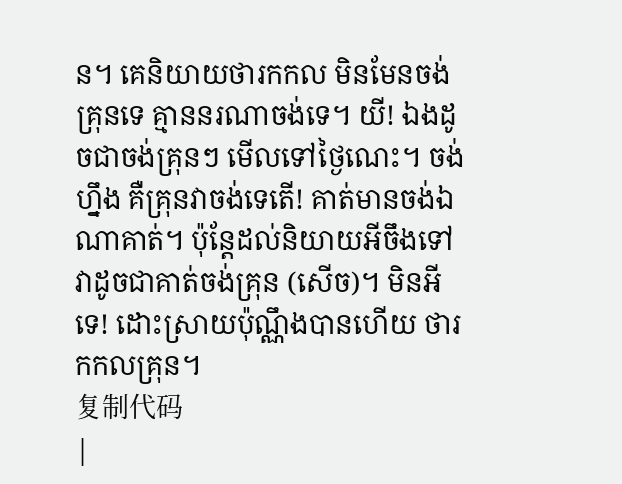ន។ គេនិយាយថារកកល មិនមែនចង់គ្រុនទេ គ្មាននរណាចង់ទេ។ យី! ឯងដូចជាចង់គ្រុនៗ មើលទៅថ្ងៃណេះ។ ចង់ហ្នឹង គឺគ្រុនវាចង់ទេតើ! គាត់មានចង់ឯណាគាត់។ ប៉ុន្តែដល់និយាយអីចឹងទៅវាដូចជាគាត់ចង់គ្រុន (សើច)។ មិនអីទេ! ដោះស្រាយប៉ុណ្ណឹងបានហើយ ថារកកលគ្រុន។
复制代码
|